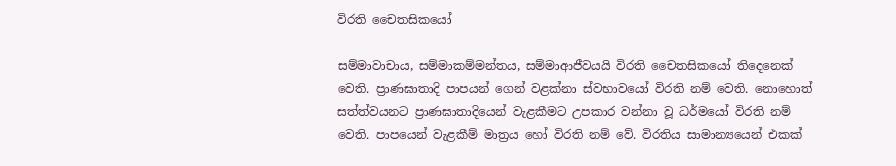විරති චෛතසිකයෝ

සම්මාවාචාය, සම්මාකම්මන්තය, සම්මාආජීවයයි විරති චෛතසිකයෝ තිදෙනෙක් වෙති. ප්‍රාණඝාතාදි පාපයන් ගෙන් වළක්නා ස්වභාවයෝ විරති නම් වෙති. නොහොත් සත්ත්වයනට ප්‍රාණඝාතාදියෙන් වැළකීමට උපකාර වන්නා වූ ධර්මයෝ විරති නම් වෙති. පාපයෙන් වැළකීම් මාත්‍ර‍ය හෝ විරති නම් වේ. විරතිය සාමාන්‍යයෙන් එකක්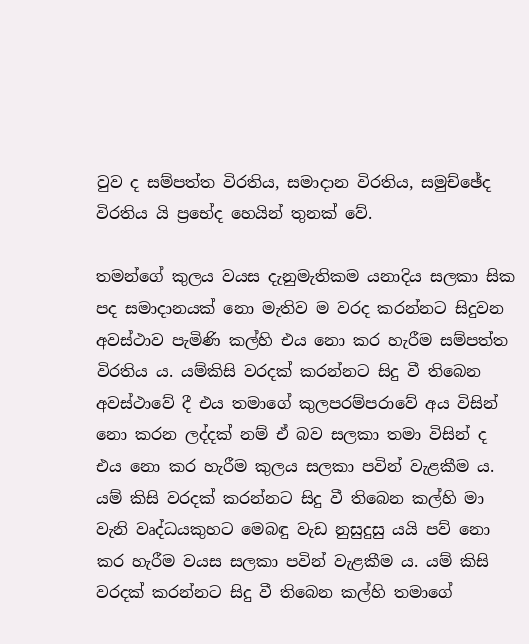වුව ද සම්පත්ත විරතිය, සමාදාන විරතිය, සමුච්ඡේද විරතිය යි ප්‍රභේද හෙයින් තුනක් වේ.

තමන්ගේ කුලය වයස දැනුමැතිකම යනාදිය සලකා සික පද සමාදානයක් නො මැතිව ම වරද කරන්නට සිදුවන අවස්ථාව පැමිණි කල්හි එය නො කර හැරීම සම්පත්ත විරතිය ය. යම්කිසි වරදක් කරන්නට සිදු වී තිබෙන අවස්ථාවේ දී එය තමාගේ කුලපරම්පරාවේ අය විසින් නො කරන ලද්දක් නම් ඒ බව සලකා තමා විසින් ද එය නො කර හැරීම කුලය සලකා පවින් වැළකීම ය. යම් කිසි වරදක් කරන්නට සිදු වී තිබෙන කල්හි මා වැනි වෘද්ධයකුහට මෙබඳු වැඩ නුසුදුසු යයි පව් නො කර හැරීම වයස සලකා පවින් වැළකීම ය. යම් කිසි වරදක් කරන්නට සිදු වී තිබෙන කල්හි තමාගේ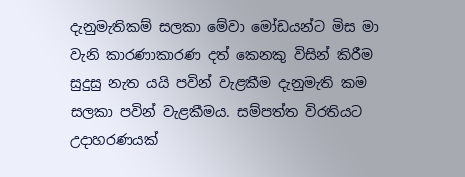දැනුමැතිකම් සලකා මේවා මෝඩයන්ට මිස මා වැනි කාරණාකාරණ දත් කෙනකු විසින් කිරීම සුදුසු නැත යයි පවින් වැළකීම දැනුමැති කම සලකා පවින් වැළකීමය. සම්පත්ත විරතියට උදාහරණයක්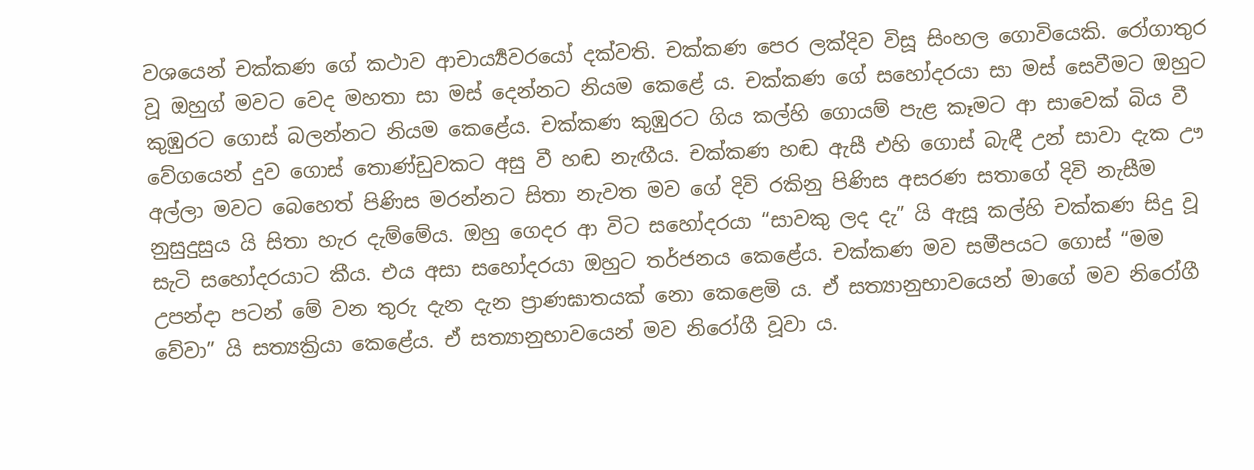වශයෙන් චක්කණ ගේ කථාව ආචාර්‍ය්‍යවරයෝ දක්වති. චක්කණ පෙර ලක්දිව විසූ සිංහල ගොවියෙකි. රෝගාතුර වූ ඔහුග් මවට වෙද මහතා සා මස් දෙන්නට නියම කෙළේ ය. චක්කණ ගේ සහෝදරයා සා මස් සෙවීමට ඔහුට කුඹුරට ගොස් බලන්නට නියම කෙළේය. චක්කණ කුඹුරට ගිය කල්හි ගොයම් පැළ කෑමට ආ සාවෙක් බිය වී වේගයෙන් දුව ගොස් තොණ්ඩුවකට අසු වී හඬ නැඟීය. චක්කණ හඬ ඇසී එහි ගොස් බැඳී උන් සාවා දැක ඌ අල්ලා මවට බෙහෙත් පිණිස මරන්නට සිතා නැවත මව ගේ දිවි රකිනු පිණිස අසරණ සතාගේ දිවි නැසීම නුසුදුසුය යි සිතා හැර දැම්මේය. ඔහු ගෙදර ආ විට සහෝදරයා “සාවකු ලද දැ” යි ඇසූ කල්හි චක්කණ සිදු වූ සැටි සහෝදරයාට කීය. එය අසා සහෝදරයා ඔහුට තර්ජනය කෙළේය. චක්කණ මව සමීපයට ගොස් “මම උපන්දා පටන් මේ වන තුරු දැන දැන ප්‍රාණඝාතයක් නො කෙළෙමි ය. ඒ සත්‍යානුභාවයෙන් මාගේ මව නිරෝගී වේවා” යි සත්‍යක්‍රියා කෙළේය. ඒ සත්‍යානුභාවයෙන් මව නිරෝගී වූවා ය.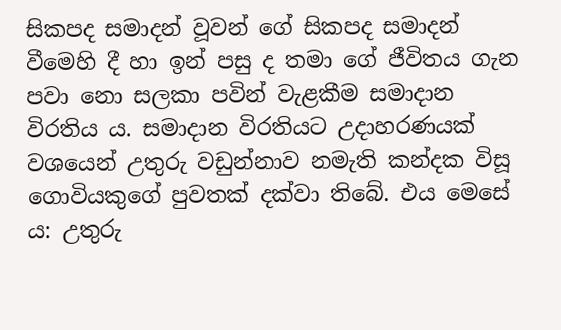සිකපද සමාදන් වූවන් ගේ සිකපද සමාදන් වීමෙහි දී හා ඉන් පසු ද තමා ගේ ජීවිතය ගැන පවා නො සලකා පවින් වැළකීම සමාදාන විරතිය ය. සමාදාන විරතියට උදාහරණයක් වශයෙන් උතුරු වඩුන්නාව නමැති කන්දක විසූ ගොවියකුගේ පුවතක් දක්වා තිබේ. එය මෙසේ ය: උතුරු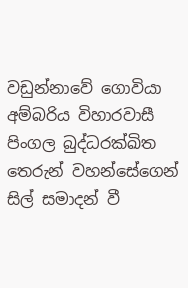වඩුන්නාවේ ගොවියා අම්බරිය විහාරවාසී පිංගල බුද්ධරක්ඛිත තෙරුන් වහන්සේගෙන් සිල් සමාදන් වී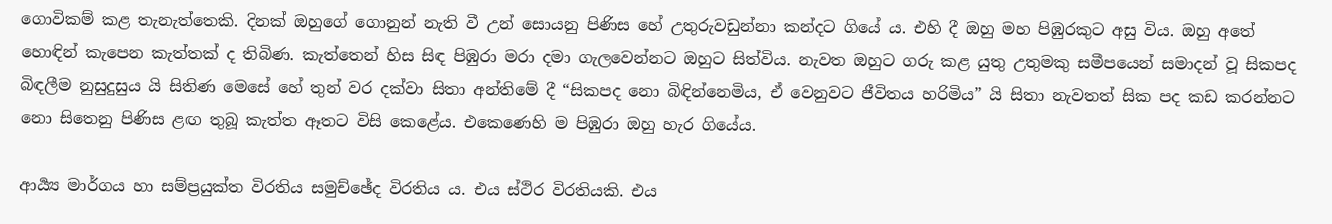ගොවිකම් කළ තැනැත්තෙකි. දිනක් ඔහුගේ ගොනුන් නැති වී උන් සොයනු පිණිස හේ උතුරුවඩුන්නා කන්දට ගියේ ය. එහි දී ඔහු මහ පිඹුරකුට අසු විය. ඔහු අතේ හොඳින් කැපෙන කැත්තක් ද තිබිණ. කැත්තෙන් හිස සිඳ පිඹුරා මරා දමා ගැලවෙන්නට ඔහුට සිත්විය. නැවත ඔහුට ගරු කළ යුතු උතුමකු සමීපයෙන් සමාදන් වූ සිකපද බිඳලීම නුසුදුසුය යි සිතිණ මෙසේ හේ තුන් වර දක්වා සිතා අන්තිමේ දී “සිකපද නො බිඳින්නෙමිය, ඒ වෙනුවට ජීවිතය හරිමිය” යි සිතා නැවතත් සික පද කඩ කරන්නට නො සිතෙනු පිණිස ළඟ තුබූ කැත්ත ඈතට විසි කෙළේය. එකෙණෙහි ම පිඹුරා ඔහු හැර ගියේය.

ආර්‍ය්‍ය මාර්ගය හා සම්ප්‍ර‍යුක්ත විරතිය සමුච්ඡේද විරතිය ය. එය ස්ථිර විරතියකි. එය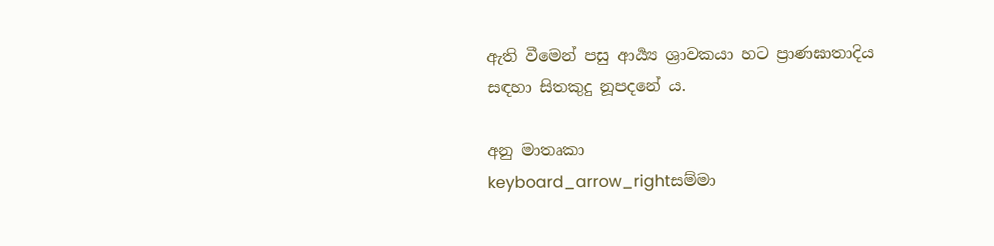ඇති වීමෙන් පසු ආර්‍ය්‍ය ශ්‍රාවකයා හට ප්‍රාණඝාතාදිය සඳහා සිතකුදු නූපදනේ ය.

අනු මාතෘකා
keyboard_arrow_rightසම්මා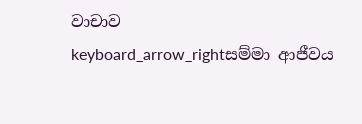වාචාව
keyboard_arrow_rightසම්මා ආජීවය